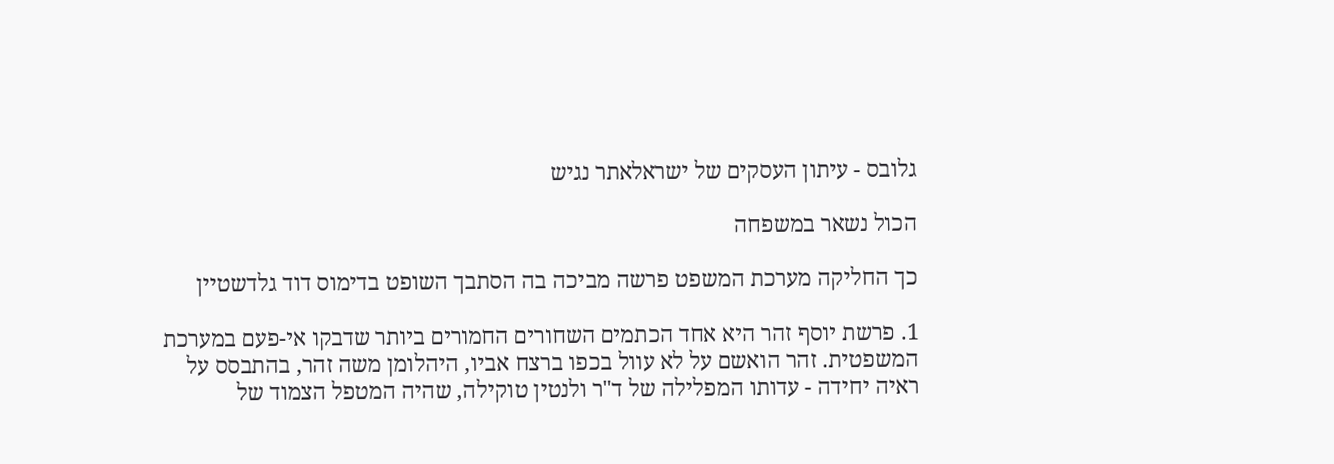גלובס - עיתון העסקים של ישראלאתר נגיש

הכול נשאר במשפחה

כך החליקה מערכת המשפט פרשה מביכה בה הסתבך השופט בדימוס דוד גלדשטיין

1. פרשת יוסף זהר היא אחד הכתמים השחורים החמורים ביותר שדבקו אי-פעם במערכת המשפטית. זהר הואשם על לא עוול בכפו ברצח אביו, היהלומן משה זהר, בהתבסס על ראיה יחידה - עדותו המפלילה של ד"ר ולנטין טוקילה, שהיה המטפל הצמוד של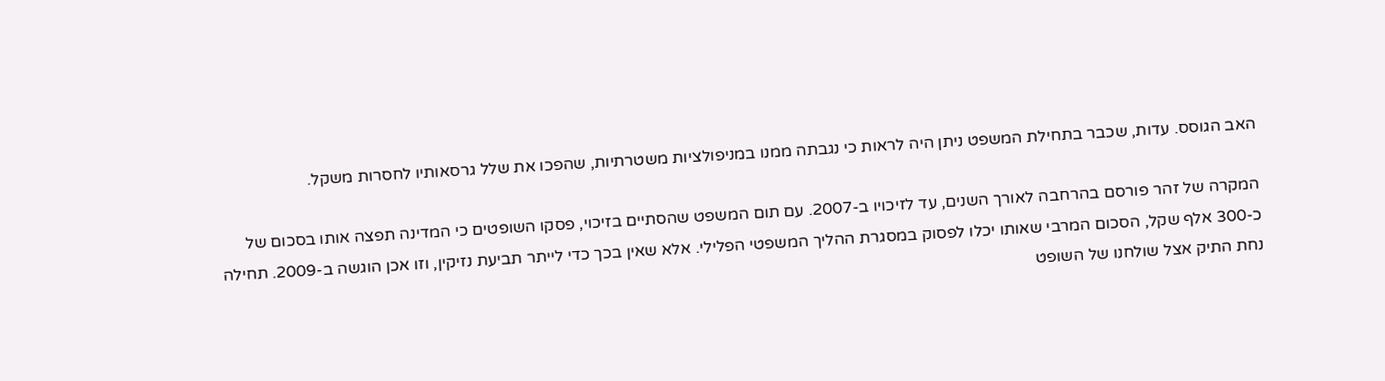האב הגוסס. עדות, שכבר בתחילת המשפט ניתן היה לראות כי נגבתה ממנו במניפולציות משטרתיות, שהפכו את שלל גרסאותיו לחסרות משקל.

המקרה של זהר פורסם בהרחבה לאורך השנים, עד לזיכויו ב-2007. עם תום המשפט שהסתיים בזיכוי, פסקו השופטים כי המדינה תפצה אותו בסכום של כ-300 אלף שקל, הסכום המרבי שאותו יכלו לפסוק במסגרת ההליך המשפטי הפלילי. אלא שאין בכך כדי לייתר תביעת נזיקין, וזו אכן הוגשה ב-2009. תחילה נחת התיק אצל שולחנו של השופט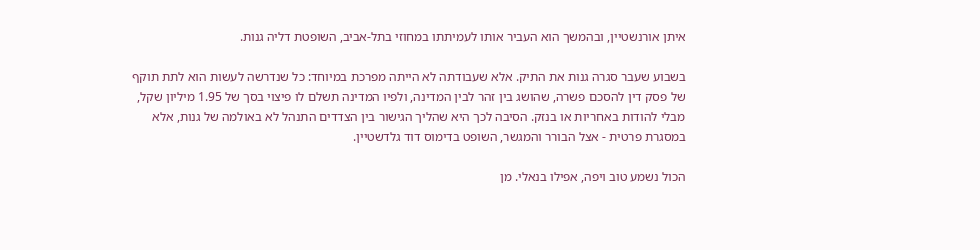איתן אורנשטיין, ובהמשך הוא העביר אותו לעמיתתו במחוזי בתל-אביב, השופטת דליה גנות.

בשבוע שעבר סגרה גנות את התיק. אלא שעבודתה לא הייתה מפרכת במיוחד: כל שנדרשה לעשות הוא לתת תוקף של פסק דין להסכם פשרה, שהושג בין זהר לבין המדינה, ולפיו המדינה תשלם לו פיצוי בסך של 1.95 מיליון שקל, מבלי להודות באחריות או בנזק. הסיבה לכך היא שהליך הגישור בין הצדדים התנהל לא באולמה של גנות, אלא במסגרת פרטית - אצל הבורר והמגשר, השופט בדימוס דוד גלדשטיין.

הכול נשמע טוב ויפה, אפילו בנאלי. מן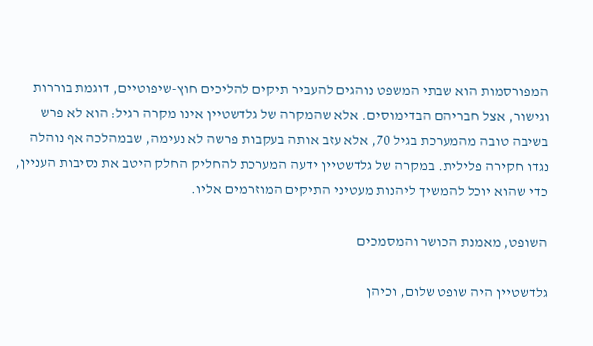המפורסמות הוא שבתי המשפט נוהגים להעביר תיקים להליכים חוץ-שיפוטיים, דוגמת בוררות וגישור, אצל חבריהם הבדימוסים. אלא שהמקרה של גלדשטיין אינו מקרה רגיל: הוא לא פרש בשיבה טובה מהמערכת בגיל 70, אלא עזב אותה בעקבות פרשה לא נעימה, שבמהלכה אף נוהלה נגדו חקירה פלילית. במקרה של גלדשטיין ידעה המערכת להחליק החלק היטב את נסיבות העניין, כדי שהוא יוכל להמשיך ליהנות מעטיני התיקים המוזרמים אליו.

השופט, מאמנת הכושר והמסמכים

גלדשטיין היה שופט שלום, וכיהן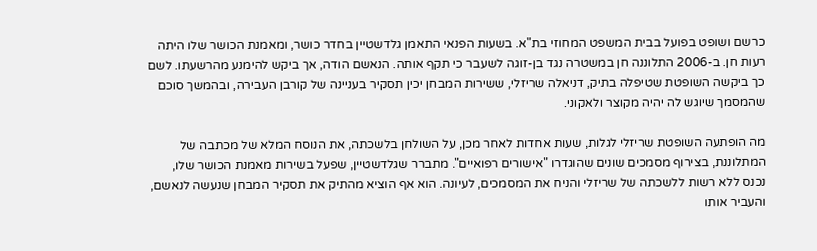כרשם ושופט בפועל בבית המשפט המחוזי בת"א. בשעות הפנאי התאמן גלדשטיין בחדר כושר, ומאמנת הכושר שלו היתה רעות חן. ב-2006 התלוננה חן במשטרה נגד בן-זוגה לשעבר כי תקף אותה. הנאשם הודה, אך ביקש להימנע מהרשעתו. לשם כך ביקשה השופטת שטיפלה בתיק, דניאלה שריזלי, ששירות המבחן יכין תסקיר בעניינה של קורבן העבירה, ובהמשך סוכם שהמסמך שיוגש לה יהיה מקוצר ולאקוני.

מה הופתעה השופטת שריזלי לגלות, שעות אחדות לאחר מכן, על השולחן בלשכתה, את הנוסח המלא של מכתבה של המתלוננת, בצירוף מסמכים שונים שהוגדרו "אישורים רפואיים". מתברר שגלדשטיין, שפעל בשירות מאמנת הכושר שלו, נכנס ללא רשות ללשכתה של שריזלי והניח את המסמכים, לעיונה. הוא אף הוציא מהתיק את תסקיר המבחן שנעשה לנאשם, והעביר אותו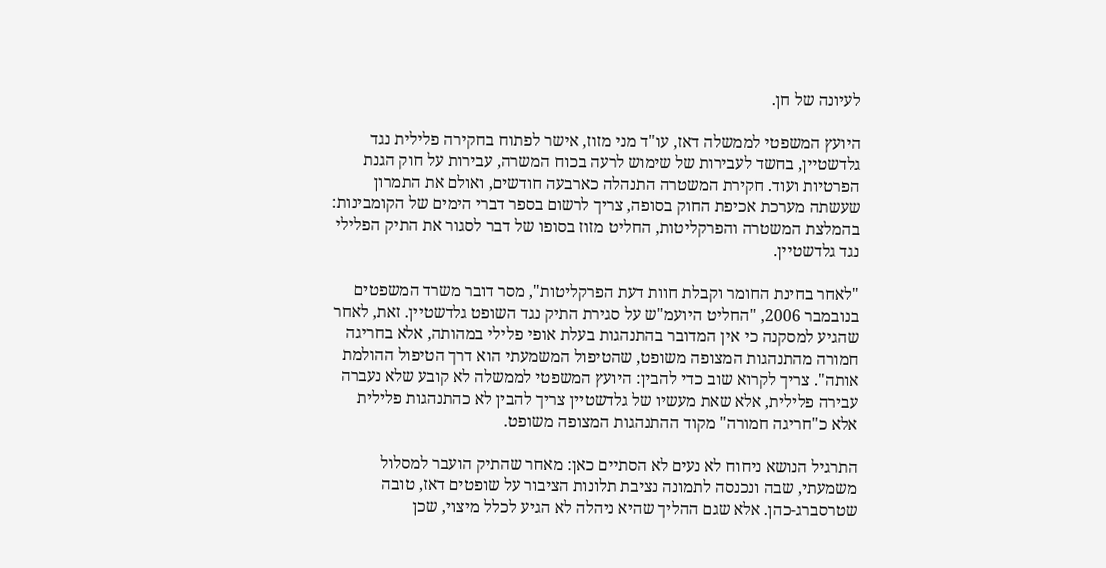לעיונה של חן.

היועץ המשפטי לממשלה דאז, עו"ד מני מזוז, אישר לפתוח בחקירה פלילית נגד גלדשטיין, בחשד לעבירות של שימוש לרעה בכוח המשרה, עבירות על חוק הגנת הפרטיות ועוד. חקירת המשטרה התנהלה כארבעה חודשים, ואולם את התמרון שעשתה מערכת אכיפת החוק בסופה, צריך לרשום בספר דברי הימים של הקומבינות: בהמלצת המשטרה והפרקליטות, החליט מזוז בסופו של דבר לסגור את התיק הפלילי נגד גלדשטיין.

"לאחר בחינת החומר וקבלת חוות דעת הפרקליטות", מסר דובר משרד המשפטים בנובמבר 2006, "החליט היועמ"ש על סגירת התיק נגד השופט גלדשטיין. זאת, לאחר שהגיע למסקנה כי אין המדובר בהתנהגות בעלת אופי פלילי במהותה, אלא בחריגה חמורה מהתנהגות המצופה משופט, שהטיפול המשמעתי הוא דרך הטיפול ההולמת אותה". צריך לקרוא שוב כדי להבין: היועץ המשפטי לממשלה לא קובע שלא נעברה עבירה פלילית, אלא שאת מעשיו של גלדשטיין צריך להבין לא כהתנהגות פלילית אלא כ"חריגה חמורה" מקוד ההתנהגות המצופה משופט.

התרגיל הנושא ניחוח לא נעים לא הסתיים כאן: מאחר שהתיק הועבר למסלול משמעתי, שבה ונכנסה לתמונה נציבת תלונות הציבור על שופטים דאז, טובה שטרסברג-כהן. אלא שגם ההליך שהיא ניהלה לא הגיע לכלל מיצוי, שכן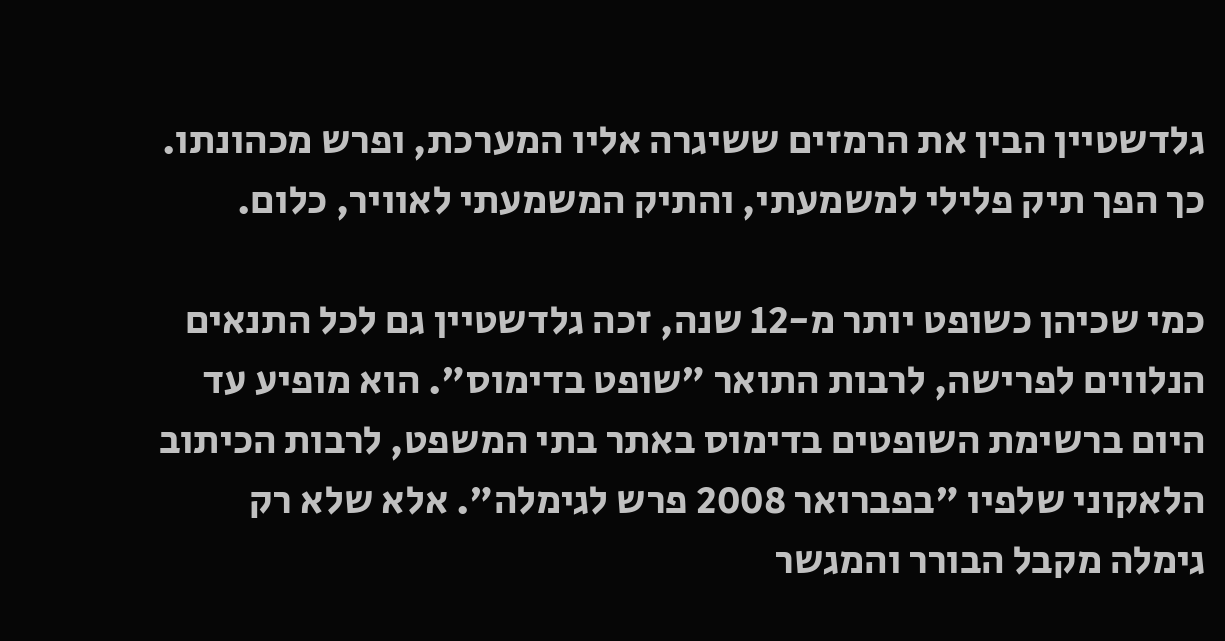גלדשטיין הבין את הרמזים ששיגרה אליו המערכת, ופרש מכהונתו. כך הפך תיק פלילי למשמעתי, והתיק המשמעתי לאוויר, כלום.

כמי שכיהן כשופט יותר מ-12 שנה, זכה גלדשטיין גם לכל התנאים הנלווים לפרישה, לרבות התואר "שופט בדימוס". הוא מופיע עד היום ברשימת השופטים בדימוס באתר בתי המשפט, לרבות הכיתוב הלאקוני שלפיו "בפברואר 2008 פרש לגימלה". אלא שלא רק גימלה מקבל הבורר והמגשר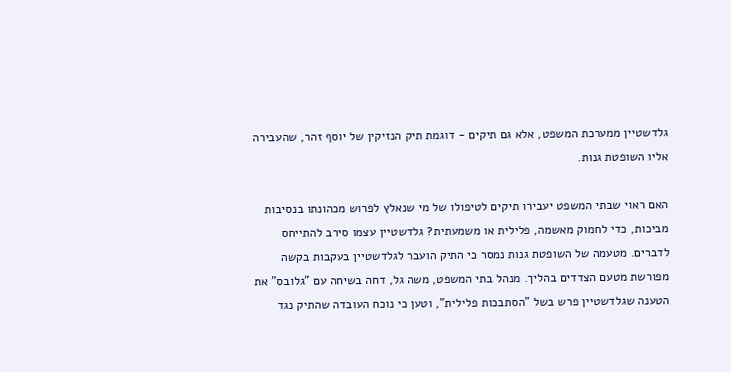גלדשטיין ממערכת המשפט, אלא גם תיקים - דוגמת תיק הנזיקין של יוסף זהר, שהעבירה אליו השופטת גנות.

האם ראוי שבתי המשפט יעבירו תיקים לטיפולו של מי שנאלץ לפרוש מכהונתו בנסיבות מביכות, כדי לחמוק מאשמה, פלילית או משמעתית? גלדשטיין עצמו סירב להתייחס לדברים. מטעמה של השופטת גנות נמסר כי התיק הועבר לגלדשטיין בעקבות בקשה מפורשת מטעם הצדדים בהליך. מנהל בתי המשפט, משה גל, דחה בשיחה עם "גלובס" את הטענה שגלדשטיין פרש בשל "הסתבכות פלילית", וטען כי נוכח העובדה שהתיק נגד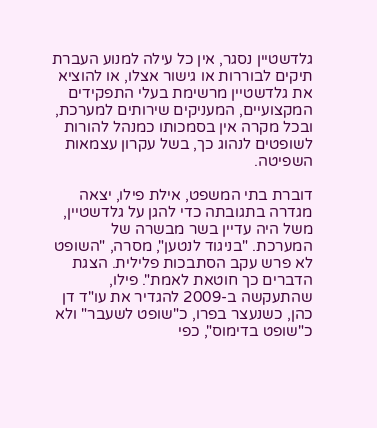גלדשטיין נסגר, אין כל עילה למנוע העברת תיקים לבוררות או גישור אצלו, או להוציא את גלדשטיין מרשימת בעלי התפקידים המקצועיים, המעניקים שירותים למערכת, ובכל מקרה אין בסמכותו כמנהל להורות לשופטים לנהוג כך, בשל עקרון עצמאות השפיטה.

דוברת בתי המשפט, אילת פילו, יצאה מגדרה בתגובתה כדי להגן על גלדשטיין, משל היה עדיין בשר מבשרה של המערכת. "בניגוד לנטען", מסרה, "השופט לא פרש עקב הסתבכות פלילית. הצגת הדברים כך חוטאת לאמת". פילו, שהתעקשה ב-2009 להגדיר את עו"ד דן כהן, כשנעצר בפרו, כ"שופט לשעבר" ולא כ"שופט בדימוס", כפי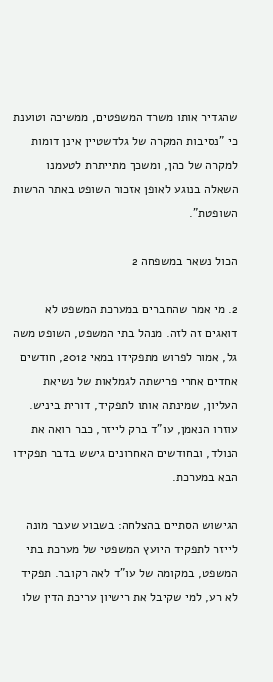שהגדיר אותו משרד המשפטים, ממשיכה וטוענת כי "נסיבות המקרה של גלדשטיין אינן דומות למקרה של כהן, ומשכך מתייתרת לטעמנו השאלה בנוגע לאופן אזכור השופט באתר הרשות השופטת".

הכול נשאר במשפחה 2

2. מי אמר שהחברים במערכת המשפט לא דואגים זה לזה. מנהל בתי המשפט, השופט משה גל, אמור לפרוש מתפקידו במאי 2012, חודשים אחדים אחרי פרישתה לגמלאות של נשיאת העליון, שמינתה אותו לתפקיד, דורית ביניש. עוזרו הנאמן, עו"ד ברק לייזר, כבר רואה את הנולד, ובחודשים האחרונים גישש בדבר תפקידו הבא במערכת.

הגישוש הסתיים בהצלחה: בשבוע שעבר מונה לייזר לתפקיד היועץ המשפטי של מערכת בתי המשפט, במקומה של עו"ד לאה רקובר. תפקיד לא רע, למי שקיבל את רישיון עריכת הדין שלו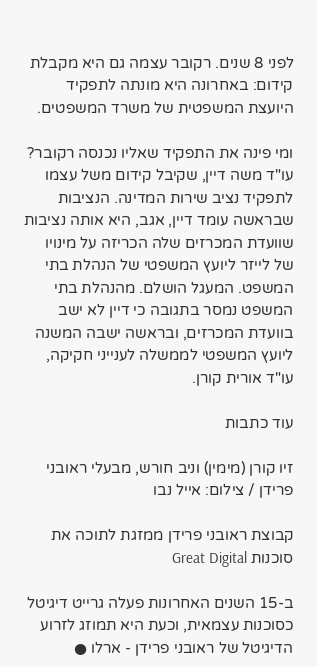לפני 8 שנים. רקובר עצמה גם היא מקבלת קידום: באחרונה היא מונתה לתפקיד היועצת המשפטית של משרד המשפטים.

ומי פינה את התפקיד שאליו נכנסה רקובר? עו"ד משה דיין, שקיבל קידום משל עצמו לתפקיד נציב שירות המדינה. הנציבות שבראשה עומד דיין, אגב, היא אותה נציבות שוועדת המכרזים שלה הכריזה על מינויו של לייזר ליועץ המשפטי של הנהלת בתי המשפט. המעגל הושלם. מהנהלת בתי המשפט נמסר בתגובה כי דיין לא ישב בוועדת המכרזים, ובראשה ישבה המשנה ליועץ המשפטי לממשלה לענייני חקיקה, עו"ד אורית קורן.

עוד כתבות

זיו קורן (מימין) וניב חורש, מבעלי ראובני פרידן / צילום: אייל נבו

קבוצת ראובני פרידן ממזגת לתוכה את סוכנות Great Digital

ב-15 השנים האחרונות פעלה גרייט דיגיטל כסוכנות עצמאית, וכעת היא תמוזג לזרוע הדיגיטל של ראובני פרידן - ארלו ●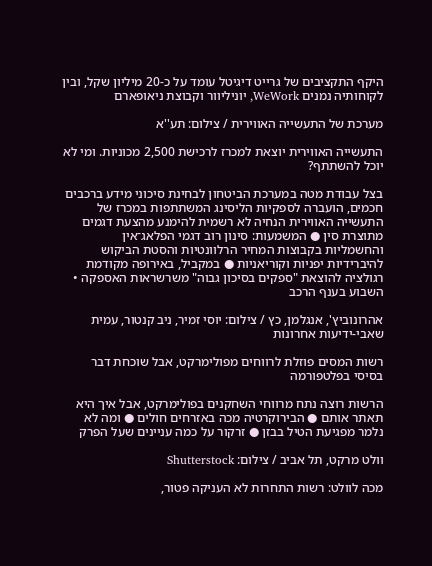היקף התקציבים של גרייט דיגיטל עומד על כ-20 מיליון שקל, ובין לקוחותיה נמנים WeWork, יוניליוור וקבוצת ניאופארם

מערכת של התעשייה האווירית / צילום: תע''א

התעשייה האווירית יוצאת למכרז לרכישת 2,500 מכוניות. ומי לא יוכל להשתתף?

בצל עבודת מטה במערכת הביטחון לבחינת סיכוני מידע ברכבים חכמים, הועברה לספקיות הליסינג המשתתפות במכרז של התעשייה האווירית הנחיה לא רשמית להימנע מהצעת דגמים מתוצרת סין ● המשמעות: סינון רוב דגמי הפלאג־אין והחשמליות בקבוצות המחיר הרלוונטיות והסטת הביקוש להיברידיות יפניות וקוריאניות ● במקביל, באירופה מקודמת רגולציה להוצאת "ספקים בסיכון גבוה" משרשראות האספקה • השבוע בענף הרכב

אהרונוביץ', אנגלמן, כץ / צילום: יוסי זמיר, ניב קנטור, עמית שאבי-ידיעות אחרונות

רשות המסים פוזלת לרווחים מפולימרקט, אבל שוכחת דבר בסיסי בפלטפורמה

הרשות רוצה נתח מרווחי השחקנים בפולימרקט, אבל איך היא תאתר אותם ● הבירוקרטיה מכה באזרחים חולים ● ומה לא נלמר מפגיעת הטיל בבזן ● זרקור על כמה עניינים שעל הפרק

וולט מרקט, תל אביב / צילום: Shutterstock

מכה לוולט: רשות התחרות לא העניקה פטור,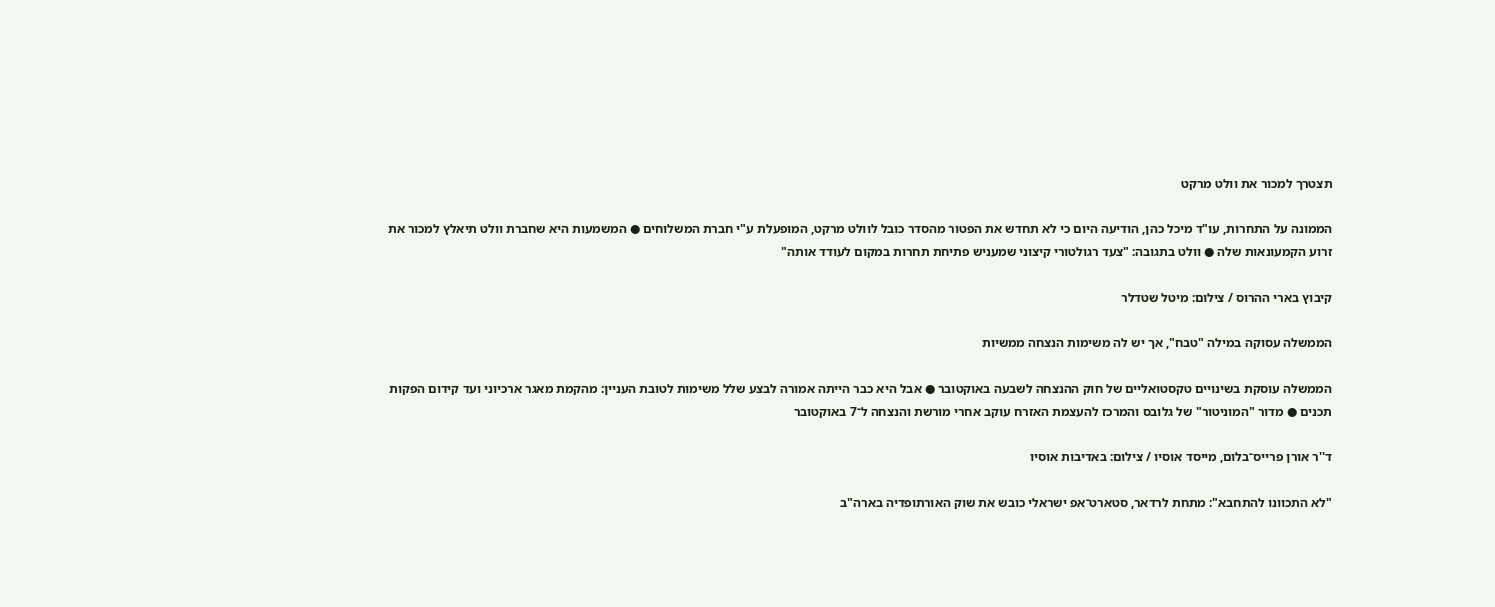תצטרך למכור את וולט מרקט

הממונה על התחרות, עו"ד מיכל כהן, הודיעה היום כי לא תחדש את הפטור מהסדר כובל לוולט מרקט, המופעלת ע"י חברת המשלוחים ● המשמעות היא שחברת וולט תיאלץ למכור את זרוע הקמעונאות שלה ● וולט בתגובה: "צעד רגולטורי קיצוני שמעניש פתיחת תחרות במקום לעודד אותה"

קיבוץ בארי ההרוס / צילום: מיטל שטדלר

הממשלה עסוקה במילה "טבח", אך יש לה משימות הנצחה ממשיות

הממשלה עוסקת בשינויים טקסטואליים של חוק ההנצחה לשבעה באוקטובר ● אבל היא כבר הייתה אמורה לבצע שלל משימות לטובת העניין: מהקמת מאגר ארכיוני ועד קידום הפקות תכנים ● מדור "המוניטור" של גלובס והמרכז להעצמת האזרח עוקב אחרי מורשת והנצחה ל־7 באוקטובר

ד''ר אורן פרייס־בלום, מייסד אוסיו / צילום: באדיבות אוסיו

"לא התכוונו להתחבא": מתחת לרדאר, סטארט־אפ ישראלי כובש את שוק האורתופדיה בארה"ב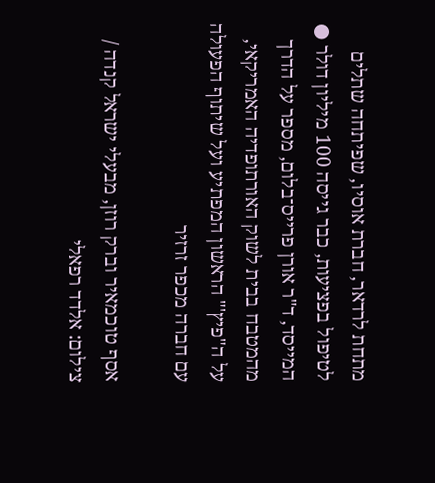מתחת לרדאר, חברת אוסיו, שפיתחה שתלים לטיפול בפציעות, כבר גייסה 100 מיליון דולר ● המייסד, ד"ר אורן פרייס־בלום, מספר על הדרך מהמטבח בבית לשוק האורתופדיה האמריקאי, על ה"פיץ'" הראשון המפתיע ועל שיתוף הפעולה עם חברה מכפר זרזיר

אסף טוכמאיר וברק רוזן, מבעלי ישראל קנדה / צילום: אלדד רפאלי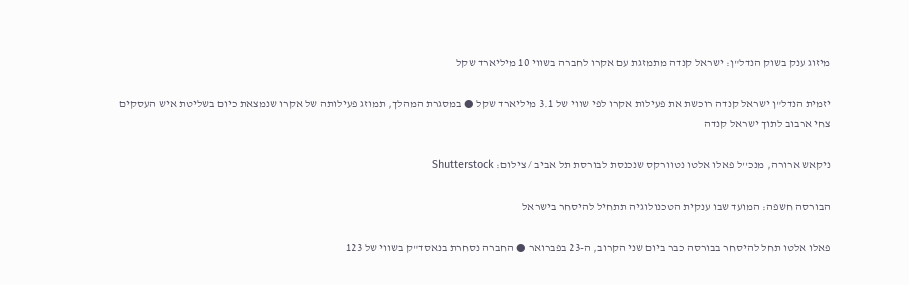מיזוג ענק בשוק הנדל"ן: ישראל קנדה מתמזגת עם אקרו לחברה בשווי 10 מיליארד שקל

יזמית הנדל"ן ישראל קנדה רוכשת את פעילות אקרו לפי שווי של 3.1 מיליארד שקל ● במסגרת המהלך, תמוזג פעילותה של אקרו שנמצאת כיום בשליטת איש העסקים צחי ארבוב לתוך ישראל קנדה

ניקאש ארורה, מנכ''ל פאלו אלטו נטוורקס שנכנסת לבורסת תל אביב / צילום: Shutterstock

הבורסה חשפה: המועד שבו ענקית הטכנולוגיה תתחיל להיסחר בישראל

פאלו אלטו תחל להיסחר בבורסה כבר ביום שני הקרוב, ה-23 בפברואר ● החברה נסחרת בנאסד"ק בשווי של 123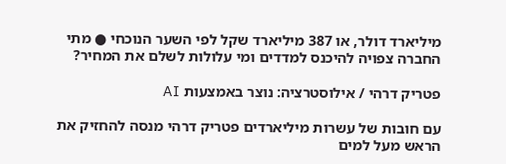מיליארד דולר, או 387 מיליארד שקל לפי השער הנוכחי ● מתי החברה צפויה להיכנס למדדים ומי עלולות לשלם את המחיר?

פטריק דרהי / אילוסטרציה: נוצר באמצעות AI

עם חובות של עשרות מיליארדים פטריק דרהי מנסה להחזיק את הראש מעל למים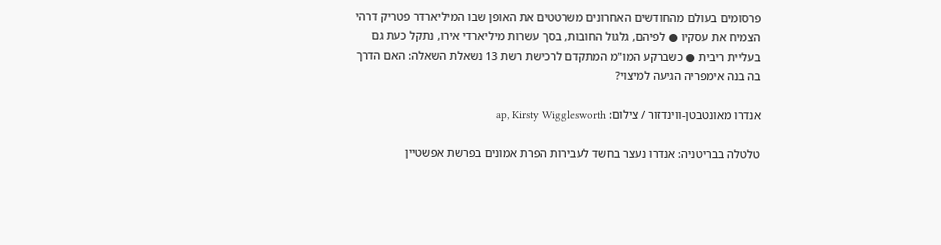פרסומים בעולם מהחודשים האחרונים משרטטים את האופן שבו המיליארדר פטריק דרהי הצמיח את עסקיו ● לפיהם, גלגול החובות, בסך עשרות מיליארדי אירו, נתקל כעת גם בעליית ריבית ● כשברקע המו"מ המתקדם לרכישת רשת 13 נשאלת השאלה: האם הדרך בה בנה אימפריה הגיעה למיצוי?

אנדרו מאונטבטן-ווינדזור / צילום: ap, Kirsty Wigglesworth

טלטלה בבריטניה: אנדרו נעצר בחשד לעבירות הפרת אמונים בפרשת אפשטיין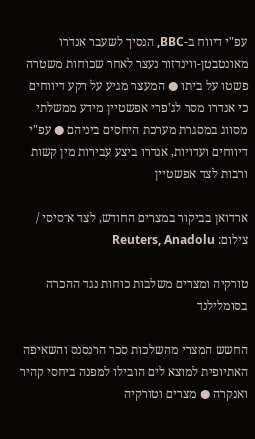עפ"י דיווח ב-BBC, הנסיך לשעבר אנדרו מאונטבטן-ווינדזור נעצר לאחר שכוחות משטרה פשטו על ביתו ● המעצר מגיע על רקע דיווחים כי אנדרו מסר לג'פרי אפשטיין מידע ממשלתי מסווג במסגרת מערכת היחסים ביניהם ● עפ"י דיווחים ועדויות, אנדרו ביצע עבירות מין קשות ורבות לצד אפשטיין

ארדואן בביקור במצרים החודש, לצד א־סיסי / צילום: Reuters, Anadolu

טורקיה ומצרים משלבות כוחות נגד ההכרה בסומלילנד

החשש המצרי מהשלכות סכר הרנסנס והשאיפה האתיופית למוצא לים הובילו למפנה ביחסי קהיר ואנקרה ● מצרים וטורקיה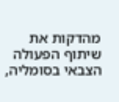מהדקות את שיתוף הפעולה הצבאי בסומליה,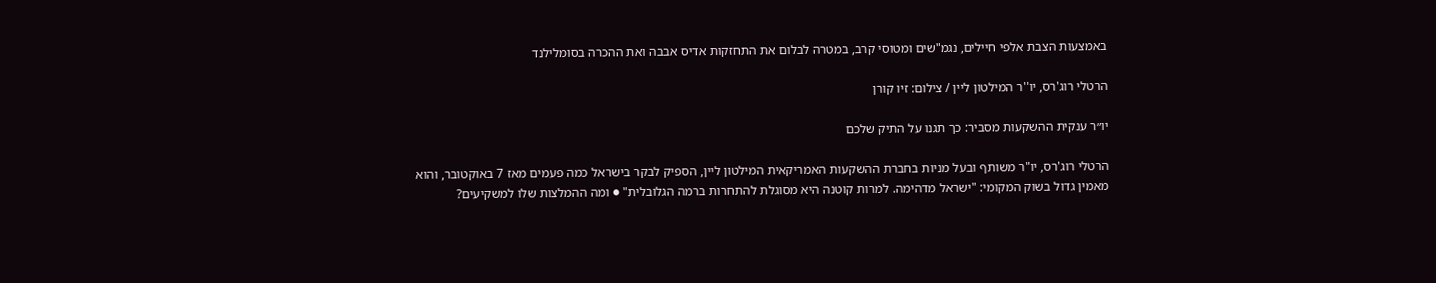באמצעות הצבת אלפי חיילים, נגמ"שים ומטוסי קרב, במטרה לבלום את התחזקות אדיס אבבה ואת ההכרה בסומלילנד

הרטלי רוג'רס, יו''ר המילטון ליין / צילום: זיו קורן

יו״ר ענקית ההשקעות מסביר: כך תגנו על התיק שלכם

הרטלי רוג'רס, יו"ר משותף ובעל מניות בחברת ההשקעות האמריקאית המילטון ליין, הספיק לבקר בישראל כמה פעמים מאז 7 באוקטובר, והוא מאמין גדול בשוק המקומי: "ישראל מדהימה. למרות קוטנה היא מסוגלת להתחרות ברמה הגלובלית" ● ומה ההמלצות שלו למשקיעים?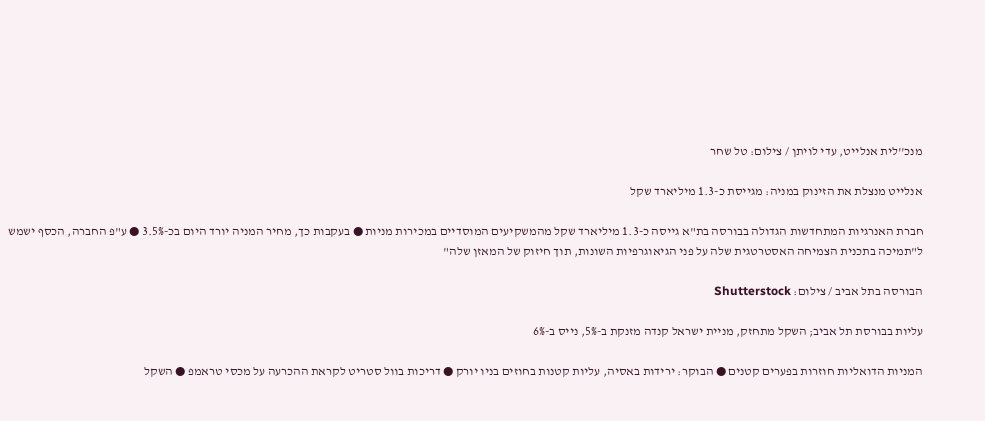מנכ''לית אנלייט, עדי לויתן / צילום: טל שחר

אנלייט מנצלת את הזינוק במניה: מגייסת כ-1.3 מיליארד שקל

חברת האנרגיות המתחדשות הגדולה בבורסה בת"א גייסה כ-1.3 מיליארד שקל מהמשקיעים המוסדיים במכירות מניות ● בעקבות כך, מחיר המניה יורד היום בכ-3.5% ● ע"פ החברה, הכסף ישמש ל"תמיכה בתכנית הצמיחה האסטרטגית שלה על פני הגיאוגרפיות השונות, תוך חיזוק של המאזן שלה"

הבורסה בתל אביב / צילום: Shutterstock

עליות בבורסת תל אביב; השקל מתחזק, מניית ישראל קנדה מזנקת ב-5%, נייס ב-6%

המניות הדואליות חוזרות בפערים קטנים ● הבוקר: ירידות באסיה, עליות קטנות בחוזים בניו יורק ● דריכות בוול סטריט לקראת ההכרעה על מכסי טראמפ ● השקל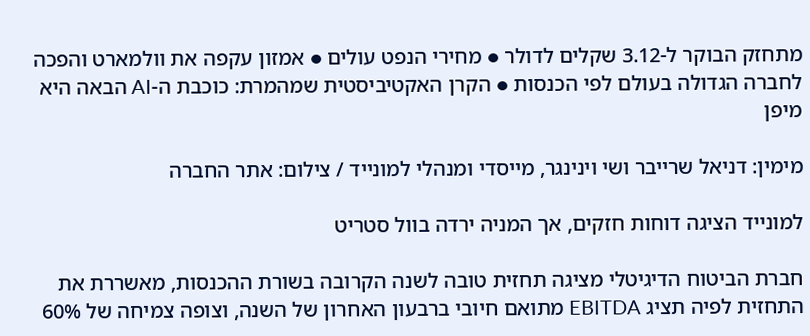מתחזק הבוקר ל-3.12 שקלים לדולר ● מחירי הנפט עולים ● אמזון עקפה את וולמארט והפכה לחברה הגדולה בעולם לפי הכנסות ● הקרן האקטיביסטית שמהמרת: כוכבת ה-AI הבאה היא מיפן

מימין: דניאל שרייבר ושי וינינגר, מייסדי ומנהלי למונייד / צילום: אתר החברה

למונייד הציגה דוחות חזקים, אך המניה ירדה בוול סטריט

חברת הביטוח הדיגיטלי מציגה תחזית טובה לשנה הקרובה בשורת ההכנסות, מאשררת את התחזית לפיה תציג EBITDA מתואם חיובי ברבעון האחרון של השנה, וצופה צמיחה של 60%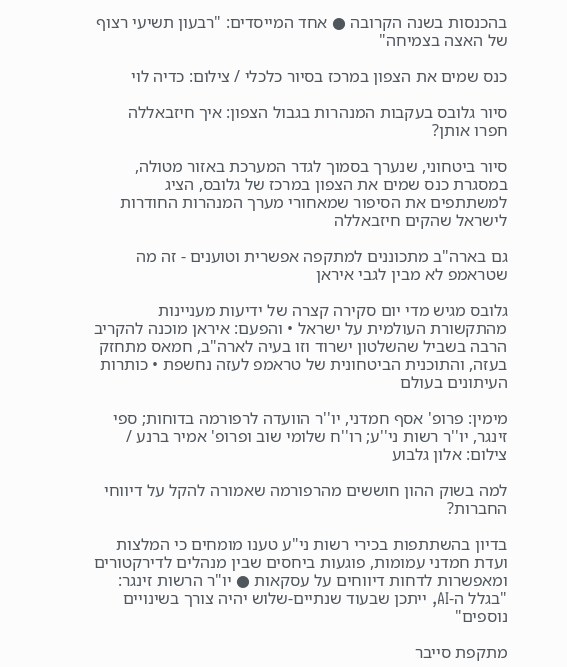בהכנסות בשנה הקרובה ● אחד המייסדים: "רבעון תשיעי רצוף של האצה בצמיחה"

כנס שמים את הצפון במרכז בסיור כלכלי / צילום: כדיה לוי

סיור גלובס בעקבות המנהרות בגבול הצפון: איך חיזבאללה חפרו אותן?

סיור ביטחוני, שנערך בסמוך לגדר המערכת באזור מטולה, במסגרת כנס שמים את הצפון במרכז של גלובס, הציג למשתתפים את הסיפור שמאחורי מערך המנהרות החודרות לישראל שהקים חיזבאללה

גם בארה"ב מתכוננים למתקפה אפשרית וטוענים - זה מה שטראמפ לא מבין לגבי איראן

גלובס מגיש מדי יום סקירה קצרה של ידיעות מעניינות מהתקשורת העולמית על ישראל • והפעם: איראן מוכנה להקריב הרבה בשביל שהשלטון ישרוד וזו בעיה לארה"ב, חמאס מתחזק בעזה, והתוכנית הביטחונית של טראמפ לעזה נחשפת • כותרות העיתונים בעולם

מימין: פרופ' אסף חמדני, יו''ר הוועדה לרפורמה בדוחות; ספי זינגר, יו''ר רשות ני''ע; רו''ח שלומי שוב ופרופ' אמיר ברנע / צילום: אלון גלבוע

למה בשוק ההון חוששים מהרפורמה שאמורה להקל על דיווחי החברות?

בדיון בהשתתפות בכירי רשות ני"ע טענו מומחים כי המלצות ועדת חמדני עמומות, פוגעות ביחסים שבין מנהלים לדירקטורים ומאפשרות לדחות דיווחים על עסקאות ● יו"ר הרשות זינגר: "בגלל ה-AI, ייתכן שבעוד שנתיים-שלוש יהיה צורך בשינויים נוספים"

מתקפת סייבר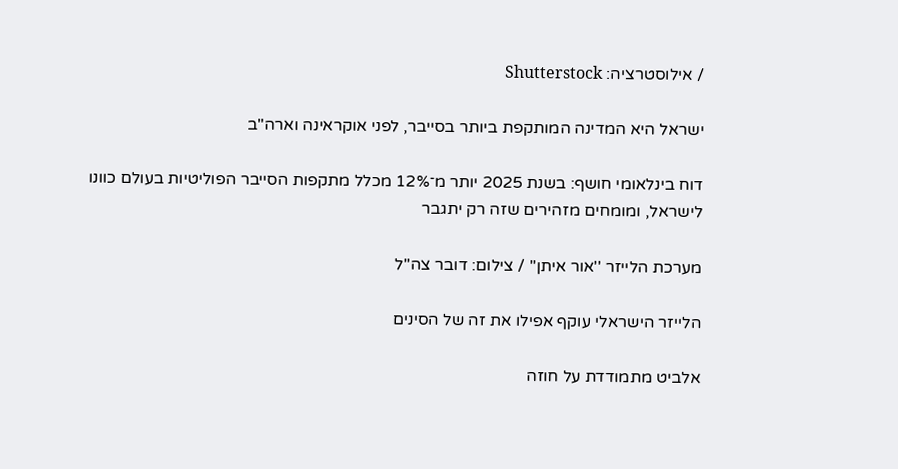/ אילוסטרציה: Shutterstock

ישראל היא המדינה המותקפת ביותר בסייבר, לפני אוקראינה וארה"ב

דוח בינלאומי חושף: בשנת 2025 יותר מ־12% מכלל מתקפות הסייבר הפוליטיות בעולם כוונו לישראל, ומומחים מזהירים שזה רק יתגבר

מערכת הלייזר ''אור איתן'' / צילום: דובר צה''ל

הלייזר הישראלי עוקף אפילו את זה של הסינים

אלביט מתמודדת על חוזה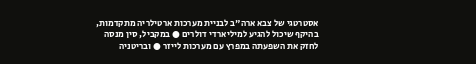אסטרטגי של צבא ארה"ב לבניית מערכות ארטילריה מתקדמות, בהיקף שיכול להגיע למיליארדי דולרים ● במקביל, סין מנסה לחזק את השפעתה במפרץ עם מערכות לייזר ● ובריטניה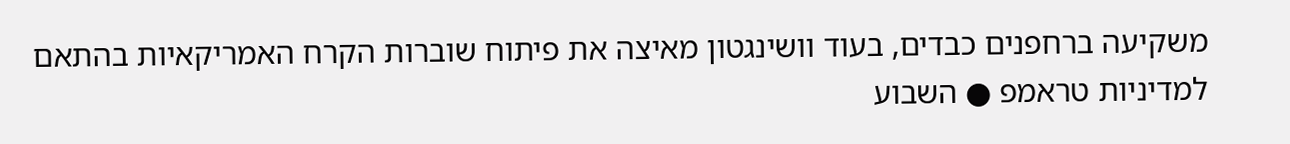משקיעה ברחפנים כבדים, בעוד וושינגטון מאיצה את פיתוח שוברות הקרח האמריקאיות בהתאם למדיניות טראמפ ● השבוע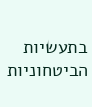בתעשיות הביטחוניות